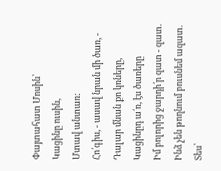Փայտահատ Մոսին՝
Կացինը ուսին,
Մտավ անտառ:
Հո՛գիս, - ասավ նրան մի ծառ, -
Դալար մնան քո կռները,
Կացինըդ ա՛ռ, էս ծառերը
Իմ բոլորից ջարդի՛ր զատ - զատ.
Ինձ չեն թողնում բուսնեմ ազատ.
Տես՝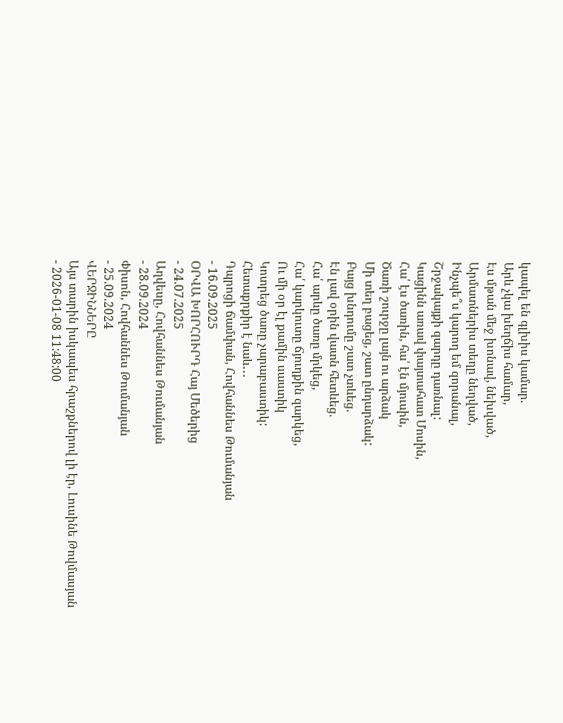կապել են գլխիս կամար.
Արև չկա խեղճիս համար,
Էս մթան մեջ խոնավ, նեխված,
Արմատներիս տեղը նեղված,
Ինչպե՞ս կարող եմ զորանալ,
Շրջակայքի զարդը դառնալ:
Կացինն առավ փայտահատ Մոսին,
Հա՛ էս ծառին, հա՛ էն մյուսին,
Ծառի շուրջը լայն ու արձակ
Մի տեղ բացեց, շատ ընդարձակ:
Բայց խնդումը շատ չտևեց.
Էն լավ օրին վատն հետևեց.
Հա՛ արևը ծառը մրկեց,
Հա՛ կարկուտը ճյուղքին զարկեց,
Ու մի օր էլ քամին սաստիկ
Կոտրեց ծառը չարաբաստիկ:
Հետաքրքիր է նաև․․․
Դպրոցի ճամփան, Հովհաննես Թումանյան
- 16.09.2025
ՕՐՎԱ ԽՈՐՀՈՒՐԴ Հայ Մեծերից
- 24.07.2025
Աղվեսը, Հովհաննես Թումանյան
- 28.09.2024
Փիսոն, Հովհաննես Թումանյան
- 25.09.2024
ՎԵՐՋԻՆՆԵՐԸ
Այս տարին իսկապես հրաշքներով լի էր, Լուսինե Թովմասյան
- 2026-01-08 11:48:00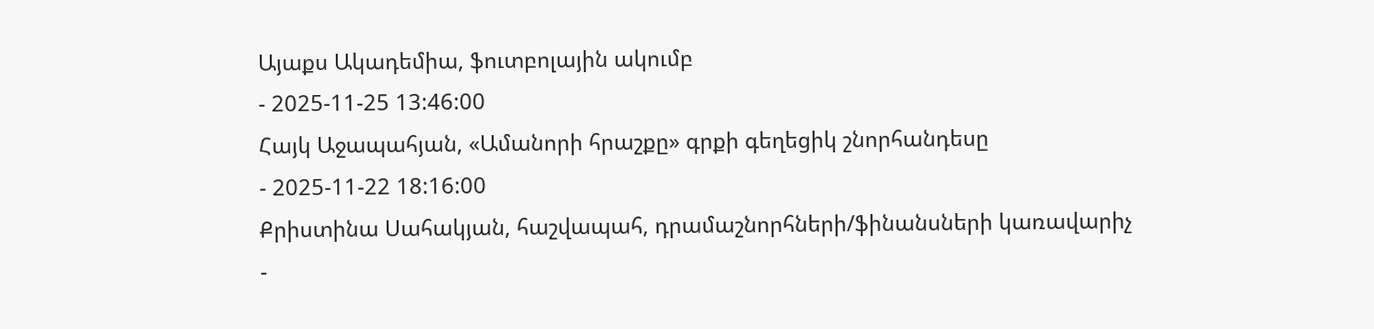Այաքս Ակադեմիա, ֆուտբոլային ակումբ
- 2025-11-25 13:46:00
Հայկ Աջապահյան, «Ամանորի հրաշքը» գրքի գեղեցիկ շնորհանդեսը
- 2025-11-22 18:16:00
Քրիստինա Սահակյան, հաշվապահ, դրամաշնորհների/ֆինանսների կառավարիչ
-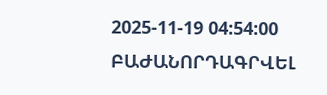2025-11-19 04:54:00
ԲԱԺԱՆՈՐԴԱԳՐՎԵԼ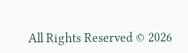All Rights Reserved © 2026